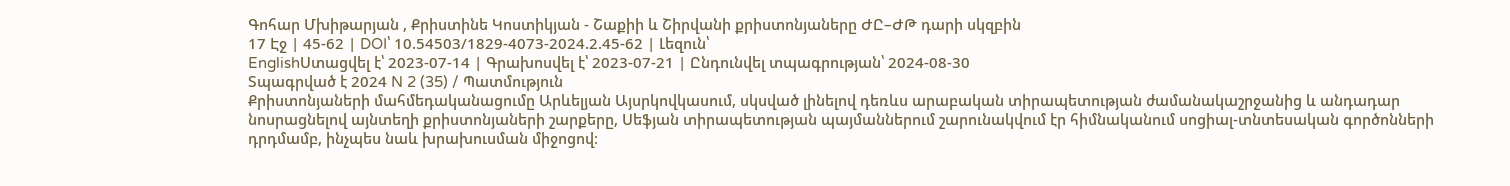Գոհար Մխիթարյան , Քրիստինե Կոստիկյան - Շաքիի և Շիրվանի քրիստոնյաները ԺԸ–ԺԹ դարի սկզբին
17 Էջ | 45-62 | DOI՝ 10.54503/1829-4073-2024.2.45-62 | Լեզուն՝
EnglishՍտացվել է՝ 2023-07-14 | Գրախոսվել է՝ 2023-07-21 | Ընդունվել տպագրության՝ 2024-08-30
Տպագրված է 2024 N 2 (35) / Պատմություն
Քրիստոնյաների մահմեդականացումը Արևելյան Այսրկովկասում, սկսված լինելով դեռևս արաբական տիրապետության ժամանակաշրջանից և անդադար նոսրացնելով այնտեղի քրիստոնյաների շարքերը, Սեֆյան տիրապետության պայմաններում շարունակվում էր հիմնականում սոցիալ-տնտեսական գործոնների դրդմամբ, ինչպես նաև խրախուսման միջոցով։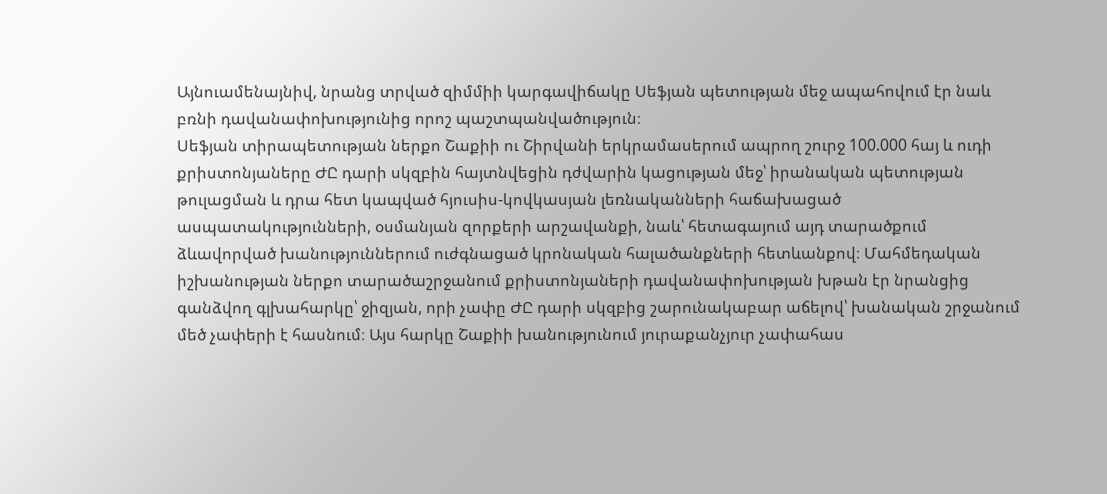Այնուամենայնիվ, նրանց տրված զիմմիի կարգավիճակը Սեֆյան պետության մեջ ապահովում էր նաև բռնի դավանափոխությունից որոշ պաշտպանվածություն։
Սեֆյան տիրապետության ներքո Շաքիի ու Շիրվանի երկրամասերում ապրող շուրջ 100.000 հայ և ուդի քրիստոնյաները ԺԸ դարի սկզբին հայտնվեցին դժվարին կացության մեջ՝ իրանական պետության թուլացման և դրա հետ կապված հյուսիս-կովկասյան լեռնականների հաճախացած ասպատակությունների, օսմանյան զորքերի արշավանքի, նաև՝ հետագայում այդ տարածքում ձևավորված խանություններում ուժգնացած կրոնական հալածանքների հետևանքով։ Մահմեդական իշխանության ներքո տարածաշրջանում քրիստոնյաների դավանափոխության խթան էր նրանցից գանձվող գլխահարկը՝ ջիզյան, որի չափը ԺԸ դարի սկզբից շարունակաբար աճելով՝ խանական շրջանում մեծ չափերի է հասնում։ Այս հարկը Շաքիի խանությունում յուրաքանչյուր չափահաս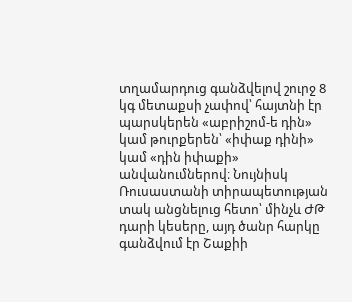տղամարդուց գանձվելով շուրջ 8 կգ մետաքսի չափով՝ հայտնի էր պարսկերեն «աբրիշոմ-ե դին» կամ թուրքերեն՝ «իփաք դինի» կամ «դին իփաքի» անվանումներով։ Նույնիսկ Ռուսաստանի տիրապետության տակ անցնելուց հետո՝ մինչև ԺԹ դարի կեսերը, այդ ծանր հարկը գանձվում էր Շաքիի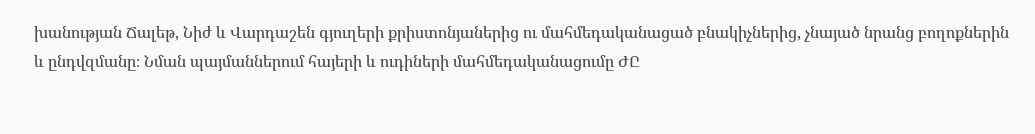խանության Ճալեթ, Նիժ և Վարդաշեն գյուղերի քրիստոնյաներից ու մահմեդականացած բնակիչներից, չնայած նրանց բողոքներին և ընդվզմանը։ Նման պայմաններում հայերի և ուդիների մահմեդականացումը ԺԸ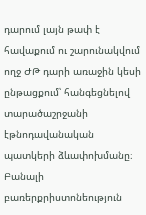դարում լայն թափ է հավաքում ու շարունակվում ողջ ԺԹ դարի առաջին կեսի ընթացքում՝ հանգեցնելով տարածաշրջանի էթնոդավանական պատկերի ձևափոխմանը։
Բանալի բառերքրիստոնեություն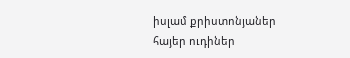իսլամ քրիստոնյաներ հայեր ուդիներ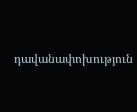դավանափոխություն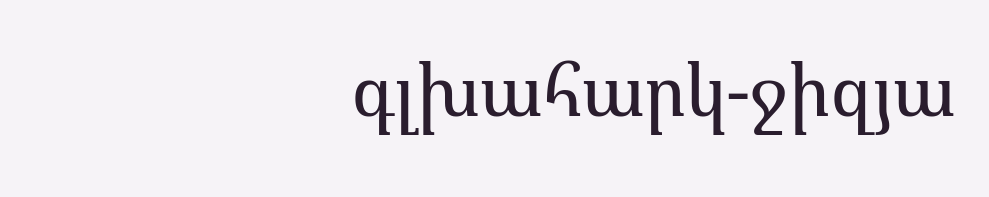գլխահարկ-ջիզյա